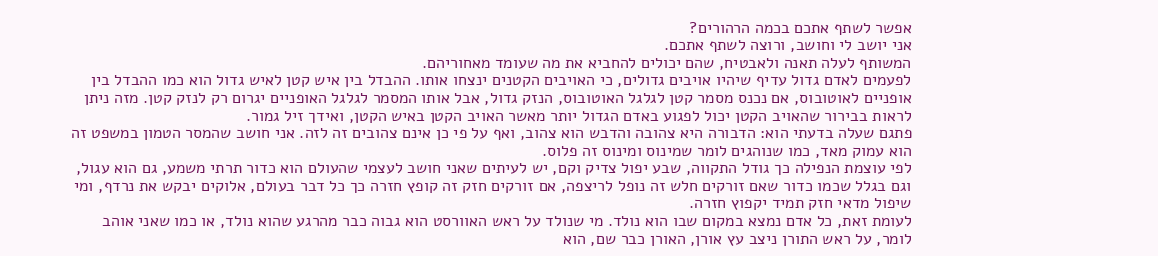אפשר לשתף אתכם בכמה הרהורים?
אני יושב לי וחושב, ורוצה לשתף אתכם.
המשותף לעלה תאנה ולאבטיח, שהם יכולים להחביא את מה שעומד מאחוריהם.
לפעמים לאדם גדול עדיף שיהיו אויבים גדולים, כי האויבים הקטנים ינצחו אותו. ההבדל בין איש קטן לאיש גדול הוא כמו ההבדל בין אופניים לאוטובוס, אם נכנס מסמר קטן לגלגל האוטובוס, הנזק גדול, אבל אותו המסמר לגלגל האופניים יגרום רק לנזק קטן. מזה ניתן לראות בבירור שהאויב הקטן יכול לפגוע באדם הגדול יותר מאשר האויב הקטן באיש הקטן, ואידך זיל גמור.
פתגם שעלה בדעתי הוא: הדבורה היא צהובה והדבש הוא צהוב, ואף על פי כן אינם צהובים זה לזה. אני חושב שהמסר הטמון במשפט זה הוא עמוק מאד, כמו שנוהגים לומר שמינוס ומינוס זה פלוס.
לפי עוצמת הנפילה כך גודל התקווה, שבע יפול צדיק וקם, יש לעיתים שאני חושב לעצמי שהעולם הוא כדור תרתי משמע, גם הוא עגול, וגם בגלל שכמו כדור שאם זורקים חלש זה נופל לריצפה, אם זורקים חזק זה קופץ חזרה כך כל דבר בעולם, אלוקים יבקש את נרדף, ומי שיפול מדאי חזק תמיד יקפוץ חזרה.
לעומת זאת, כל אדם נמצא במקום שבו הוא נולד. מי שנולד על ראש האוורסט הוא גבוה כבר מהרגע שהוא נולד, או כמו שאני אוהב לומר, על ראש התורן ניצב עץ אורן, האורן כבר שם, הוא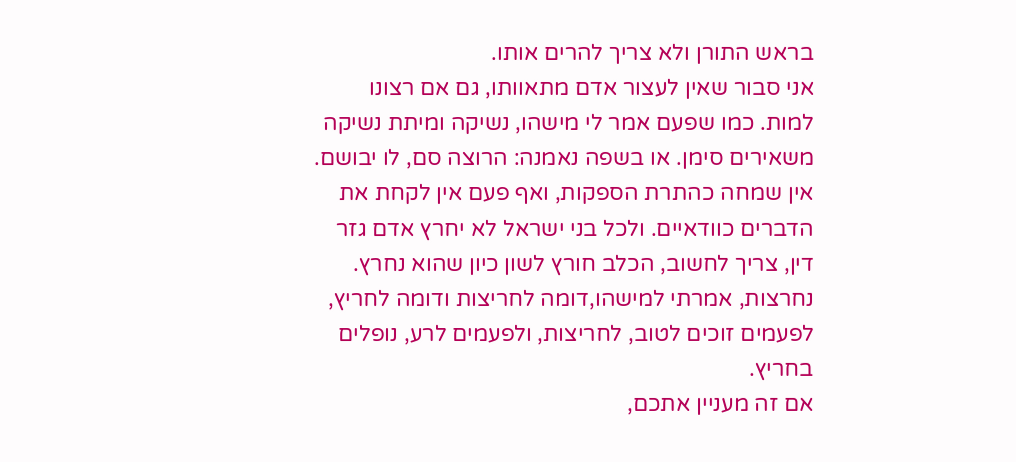בראש התורן ולא צריך להרים אותו.
אני סבור שאין לעצור אדם מתאוותו, גם אם רצונו למות. כמו שפעם אמר לי מישהו, נשיקה ומיתת נשיקה משאירים סימן. או בשפה נאמנה: הרוצה סם, לו יבושם.
אין שמחה כהתרת הספקות, ואף פעם אין לקחת את הדברים כוודאיים. ולכל בני ישראל לא יחרץ אדם גזר דין, צריך לחשוב, הכלב חורץ לשון כיון שהוא נחרץ. נחרצות, אמרתי למישהו,דומה לחריצות ודומה לחריץ, לפעמים זוכים לטוב, לחריצות, ולפעמים לרע, נופלים בחריץ.
אם זה מעניין אתכם,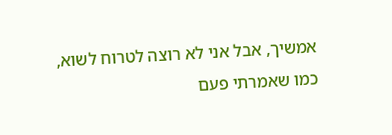אמשיך, אבל אני לא רוצה לטרוח לשוא, כמו שאמרתי פעם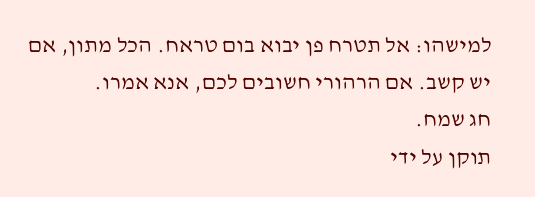למישהו: אל תטרח פן יבוא בום טראח. הכל מתון, אם יש קשב. אם הרהורי חשובים לכם, אנא אמרו.
חג שמח.
תוקן על ידי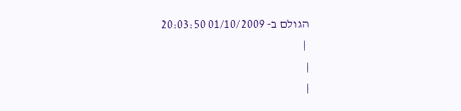הגולם ב- 01/10/2009 20:03:50
 |
|
|